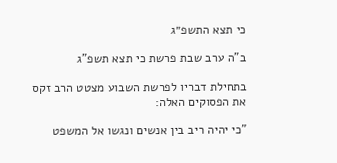כי תצא התשפ״ג

ב"ה ערב שבת פרשת כי תצא תשפ"ג

בתחילת דבריו לפרשת השבוע מצטט הרב זקס את הפסוקים האלה:

"כי יהיה ריב בין אנשים ונגשו אל המשפט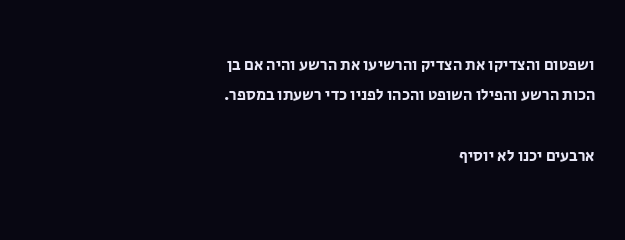ושפטום והצדיקו את הצדיק והרשיעו את הרשע והיה אם בן הכות הרשע והפילו השופט והכהו לפניו כדי רשעתו במספר.

ארבעים יכנו לא יוסיף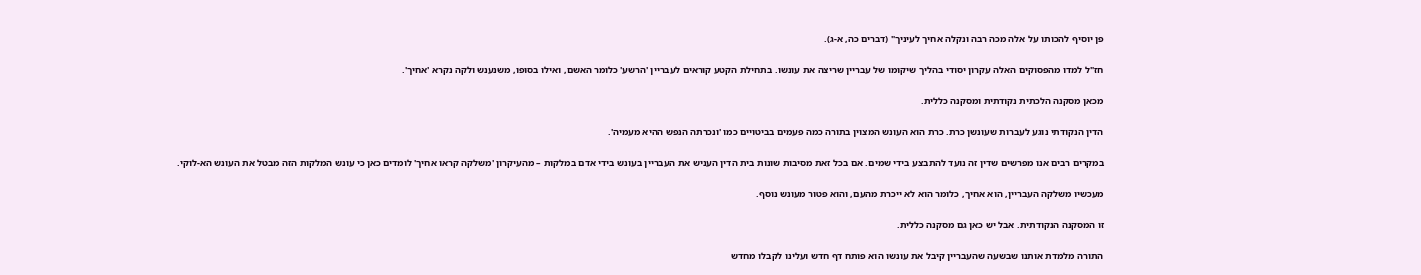פן יוסיף להכותו על אלה מכה רבה ונקלה אחיך לעיניך" (דברים כה, א-ג).

חז"ל למדו מהפסוקים האלה עקרון יסודי בהליך שיקומו של עבריין שריצה את עונשו. בתחילת הקטע קוראים לעבריין 'הרשע' כלומר האשם, ואילו בסופו, משנענש ולקה נקרא 'אחיך'.

מכאן מסקנה הלכתית נקודתית ומסקנה כללית.

הדין הנקודתי נוגע לעברות שעונשן כרת. כרת הוא העונש המצוין בתורה כמה פעמים בביטויים כמו 'ונכרתה הנפש ההיא מעמיה'.

במקרים רבים אנו מפרשים שדין זה נועד להתבצע בידי שמים. אם בכל זאת מסיבות שונות בית הדין העניש את העבריין בעונש בידי אדם במלקות – מהעיקרון 'משלקה קראו אחיך' לומדים כאן כי עונש המלקות הזה מבטל את העונש הא-לוקי.

מעכשיו משלקה העבריין, הוא אחיך, כלומר הוא לא ייכרת מהעם, והוא פטור מעונש נוסף.

זו המסקנה הנקודתית. אבל יש כאן גם מסקנה כללית.

התורה מלמדת אותנו שבשעה שהעבריין קיבל את עונשו הוא פותח דף חדש ועלינו לקבלו מחדש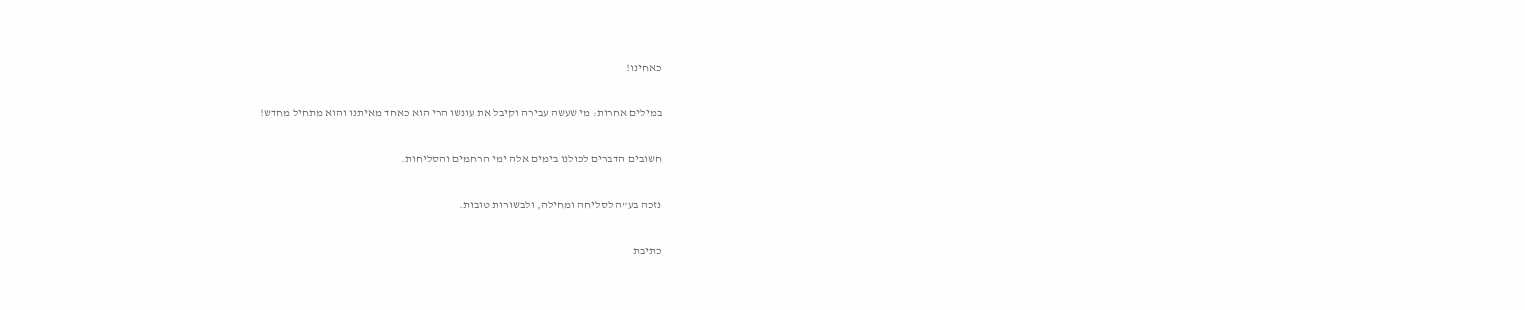כאחינו!

במילים אחרות: מי שעשה עבירה וקיבל את עונשו הרי הוא כאחד מאיתנו והוא מתחיל מחדש!

חשובים הדברים לכולנו בימים אלה ימי הרחמים והסליחות.

נזכה בע"ה לסליחה ומחילה, ולבשורות טובות.

כתיבת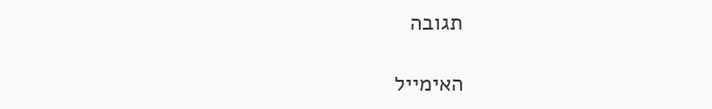תגובה

האימייל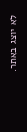לא יוצג באתר.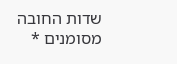שדות החובה מסומנים *